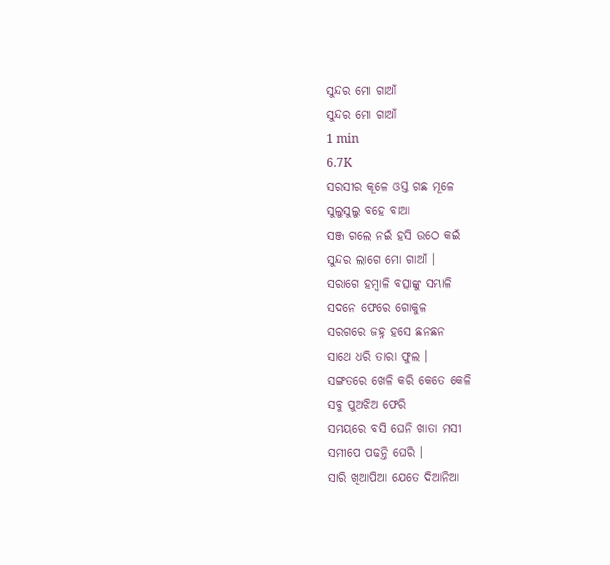ସୁନ୍ଦର ମୋ ଗାଆଁ
ସୁନ୍ଦର ମୋ ଗାଆଁ
1 min
6.7K
ସରସୀର କୂଳେ ଓସ୍ତ ଗଛ ମୂଳେ
ସୁଲୁସୁଲୁ ବହେ ବାଆ
ସଞ୍ଜ ଗଲେ ନଇଁ ହସି ଉଠେ କଇଁ
ସୁନ୍ଦର ଲାଗେ ମୋ ଗାଆଁ ।
ସରାଗେ ହମ୍ବାଳି ବତ୍ସାଙ୍କୁ ସମ୍ଭାଳି
ସଦନେ ଫେରେ ଗୋକୁଳ
ସରଗରେ ଜହ୍ନ ହସେ ଛନଛନ
ସାଥେ ଧରି ତାରା ଫୁଲ ।
ସଙ୍ଗତରେ ଖେଳି କରି କେତେ କେଳି
ସବୁ ପୁଅଝିଅ ଫେରି
ସମୟରେ ବସି ଘେନି ଖାତା ମସୀ
ସମୀପେ ପଢନ୍ତି ଘେରି ।
ସାରି ଖିଆପିଆ ଯେତେ ଦିଆନିଆ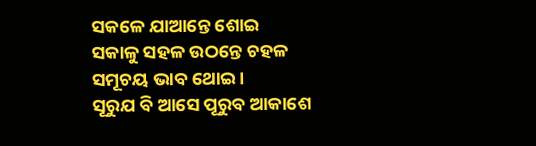ସକଳେ ଯାଆନ୍ତେ ଶୋଇ
ସକାଳୁ ସହଳ ଉଠନ୍ତେ ଚହଳ
ସମୂଚୟ ଭାବ ଥୋଇ ।
ସୂରୁଯ ବି ଆସେ ପୂରୁବ ଆକାଶେ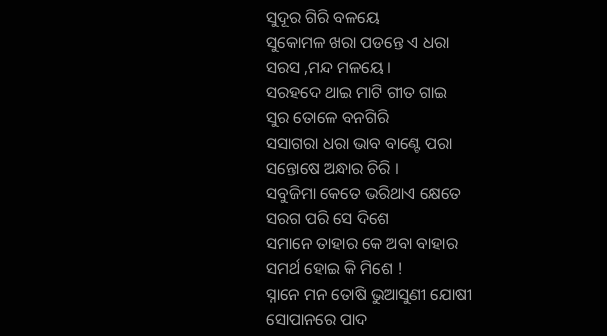ସୁଦୂର ଗିରି ବଳୟେ
ସୁକୋମଳ ଖରା ପଡନ୍ତେ ଏ ଧରା
ସରସ ,ମନ୍ଦ ମଳୟେ ।
ସରହଦେ ଥାଇ ମାଟି ଗୀତ ଗାଇ
ସୁର ତୋଳେ ବନଗିରି
ସସାଗରା ଧରା ଭାବ ବାଣ୍ଟେ ପରା
ସନ୍ତୋଷେ ଅନ୍ଧାର ଚିରି ।
ସବୁଜିମା କେତେ ଭରିଥାଏ କ୍ଷେତେ
ସରଗ ପରି ସେ ଦିଶେ
ସମାନେ ତାହାର କେ ଅବା ବାହାର
ସମର୍ଥ ହୋଇ କି ମିଶେ !
ସ୍ନାନେ ମନ ତୋଷି ଭୁଆସୁଣୀ ଯୋଷୀ
ସୋପାନରେ ପାଦ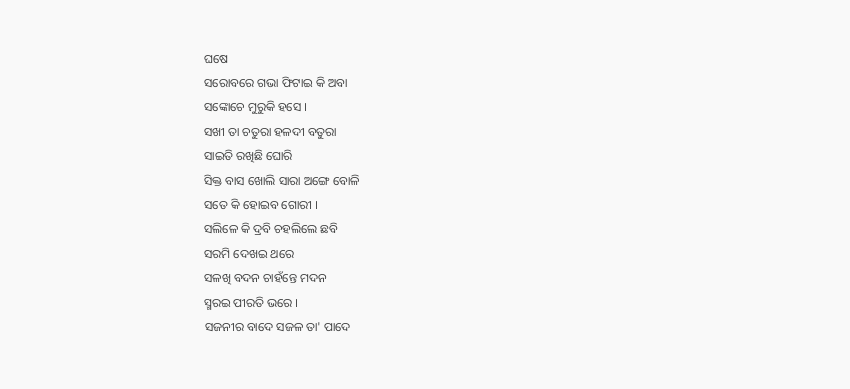ଘଷେ
ସରୋବରେ ଗଭା ଫିଟାଇ କି ଅବା
ସଙ୍କୋଚେ ମୁରୁକି ହସେ ।
ସଖୀ ତା ଚତୁରା ହଳଦୀ ବତୁରା
ସାଇତି ରଖିଛି ଘୋରି
ସିକ୍ତ ବାସ ଖୋଲି ସାରା ଅଙ୍ଗେ ବୋଳି
ସତେ କି ହୋଇବ ଗୋରୀ ।
ସଲିଳେ କି ଦ୍ରବି ଚହଲିଲେ ଛବି
ସରମି ଦେଖଇ ଥରେ
ସଳଖି ବଦନ ଚାହଁନ୍ତେ ମଦନ
ସ୍ମରଇ ପୀରତି ଭରେ ।
ସଜନୀର ବାଦେ ସଜଳ ତା' ପାଦେ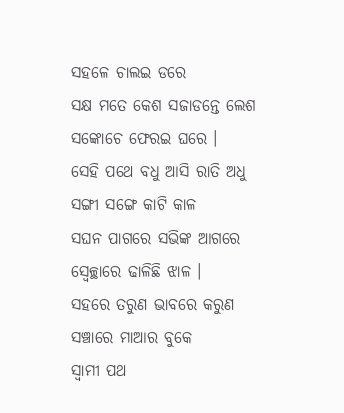ସହଳେ ଚାଲଇ ଡରେ
ସକ୍ଷ ମତେ କେଶ ସଜାଡନ୍ତେ ଲେଶ
ସଙ୍କୋଚେ ଫେରଇ ଘରେ ।
ସେହି ପଥେ ବଧୁ ଆସି ରାତି ଅଧୁ
ସଙ୍ଗୀ ସଙ୍ଗେ କାଟି କାଳ
ସଘନ ପାଗରେ ସଭିଙ୍କ ଆଗରେ
ସ୍ବେଚ୍ଛାରେ ଢାଳିଛି ଝାଳ ।
ସହରେ ତରୁଣ ଭାବରେ କରୁଣ
ସଞ୍ଚାରେ ମାଆର ବୁକେ
ସ୍ବାମୀ ପଥ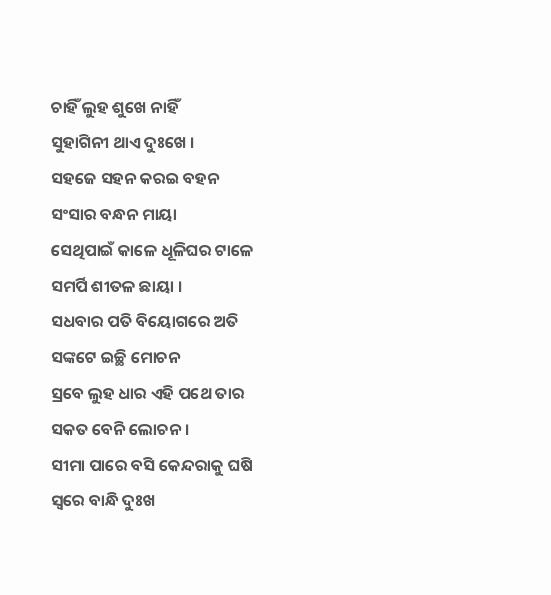ଚାହିଁ ଲୁହ ଶୁଖେ ନାହିଁ
ସୁହାଗିନୀ ଥାଏ ଦୁଃଖେ ।
ସହଜେ ସହନ କରଇ ବହନ
ସଂସାର ବନ୍ଧନ ମାୟା
ସେଥିପାଇଁ କାଳେ ଧୂଳିଘର ଟାଳେ
ସମର୍ପି ଶୀତଳ ଛାୟା ।
ସଧବାର ପତି ବିୟୋଗରେ ଅତି
ସଙ୍କଟେ ଇଚ୍ଛି ମୋଚନ
ସ୍ରବେ ଲୁହ ଧାର ଏହି ପଥେ ତାର
ସକତ ବେନି ଲୋଚନ ।
ସୀମା ପାରେ ବସି କେନ୍ଦରାକୁ ଘଷି
ସ୍ବରେ ବାନ୍ଧି ଦୁଃଖ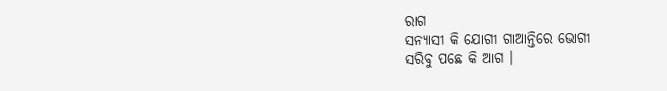ରାଗ
ସନ୍ୟାସୀ କି ଯୋଗୀ ଗାଆନ୍ତିରେ ଭୋଗୀ
ସରିବୁ ପଛେ କି ଆଗ ।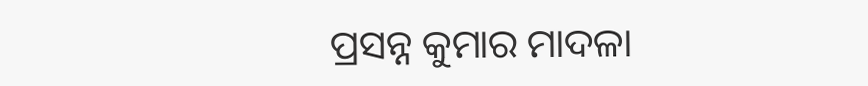ପ୍ରସନ୍ନ କୁମାର ମାଦଳା